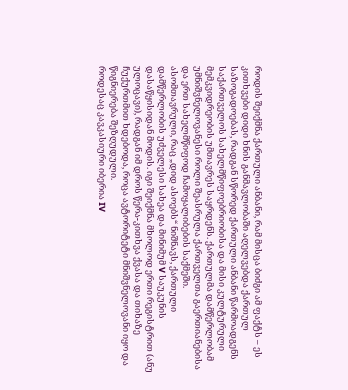როდის შეიქმნა ქართული ანბანი, რამ მისცა ბიძგი ამ ფაქტს – ეს კითხვები დიდი ხნის განმავლობაში აღელვებდა ქართულ საზოგადოებას, რადგან სწორედ ქართული ანბანი წარმოადგენს საქართველოს სახელმწიფოებრიობისა და მისი კულტურული მემკვიდრეობის უმთავრეს საყრდენს. ქართულმა დამწერლობამ უმნიშვნელოვანესი როლი შეასრულა ქართველთა გაერთიანებისა და ერთ სახელმწიფოდ ჩამოყალიბების საქმეში.
ასომთავრული, რაც „დიდ ასოებს“ ნიშნავს, ქართული დამწერლობის უძველესი სახეა და მინიმუმ V საუკუნის დასაწყისიდან მოდის. იგი შეიქმნა მხოლოდ ერთი რეგისტრით (ანუ ულოცავი), რადგან იმ დროს წერა-კითხვა ქვასა და თიხაზე ჩუქურთმით ხდებოდა, როცა ავტორიტეტი მნიშვნელოვანი იყო და წიგნიერება შეზღუდული.
როდესაც კავკასიური იბერია IV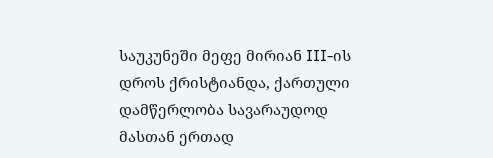საუკუნეში მეფე მირიან III-ის დროს ქრისტიანდა, ქართული დამწერლობა სავარაუდოდ მასთან ერთად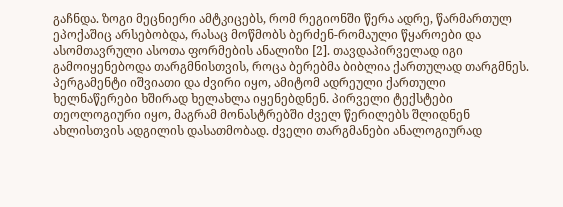გაჩნდა. ზოგი მეცნიერი ამტკიცებს, რომ რეგიონში წერა ადრე, წარმართულ ეპოქაშიც არსებობდა, რასაც მოწმობს ბერძენ-რომაული წყაროები და ასომთავრული ასოთა ფორმების ანალიზი [2]. თავდაპირველად იგი გამოიყენებოდა თარგმნისთვის, როცა ბერებმა ბიბლია ქართულად თარგმნეს.
პერგამენტი იშვიათი და ძვირი იყო, ამიტომ ადრეული ქართული ხელნაწერები ხშირად ხელახლა იყენებდნენ. პირველი ტექსტები თეოლოგიური იყო, მაგრამ მონასტრებში ძველ წერილებს შლიდნენ ახლისთვის ადგილის დასათმობად. ძველი თარგმანები ანალოგიურად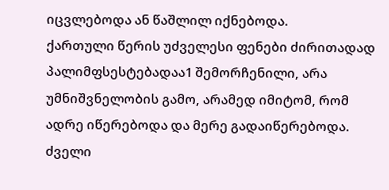იცვლებოდა ან წაშლილ იქნებოდა.
ქართული წერის უძველესი ფენები ძირითადად პალიმფსესტებადაა1 შემორჩენილი, არა უმნიშვნელობის გამო, არამედ იმიტომ, რომ ადრე იწერებოდა და მერე გადაიწერებოდა. ძველი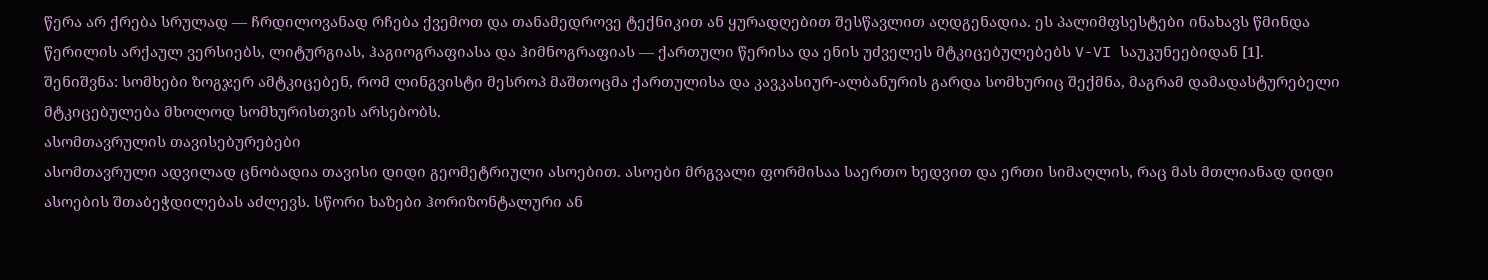წერა არ ქრება სრულად — ჩრდილოვანად რჩება ქვემოთ და თანამედროვე ტექნიკით ან ყურადღებით შესწავლით აღდგენადია. ეს პალიმფსესტები ინახავს წმინდა წერილის არქაულ ვერსიებს, ლიტურგიას, ჰაგიოგრაფიასა და ჰიმნოგრაფიას — ქართული წერისა და ენის უძველეს მტკიცებულებებს V-VI საუკუნეებიდან [1].
შენიშვნა: სომხები ზოგჯერ ამტკიცებენ, რომ ლინგვისტი მესროპ მაშთოცმა ქართულისა და კავკასიურ-ალბანურის გარდა სომხურიც შექმნა, მაგრამ დამადასტურებელი მტკიცებულება მხოლოდ სომხურისთვის არსებობს.
ასომთავრულის თავისებურებები
ასომთავრული ადვილად ცნობადია თავისი დიდი გეომეტრიული ასოებით. ასოები მრგვალი ფორმისაა საერთო ხედვით და ერთი სიმაღლის, რაც მას მთლიანად დიდი ასოების შთაბეჭდილებას აძლევს. სწორი ხაზები ჰორიზონტალური ან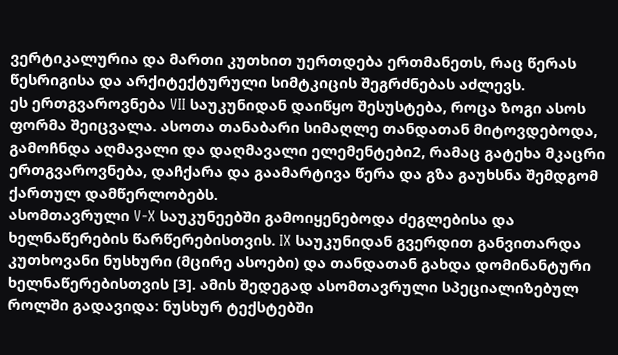ვერტიკალურია და მართი კუთხით უერთდება ერთმანეთს, რაც წერას წესრიგისა და არქიტექტურული სიმტკიცის შეგრძნებას აძლევს.
ეს ერთგვაროვნება VII საუკუნიდან დაიწყო შესუსტება, როცა ზოგი ასოს ფორმა შეიცვალა. ასოთა თანაბარი სიმაღლე თანდათან მიტოვდებოდა, გამოჩნდა აღმავალი და დაღმავალი ელემენტები2, რამაც გატეხა მკაცრი ერთგვაროვნება, დაჩქარა და გაამარტივა წერა და გზა გაუხსნა შემდგომ ქართულ დამწერლობებს.
ასომთავრული V-X საუკუნეებში გამოიყენებოდა ძეგლებისა და ხელნაწერების წარწერებისთვის. IX საუკუნიდან გვერდით განვითარდა კუთხოვანი ნუსხური (მცირე ასოები) და თანდათან გახდა დომინანტური ხელნაწერებისთვის [3]. ამის შედეგად ასომთავრული სპეციალიზებულ როლში გადავიდა: ნუსხურ ტექსტებში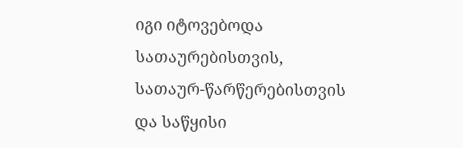იგი იტოვებოდა სათაურებისთვის, სათაურ-წარწერებისთვის და საწყისი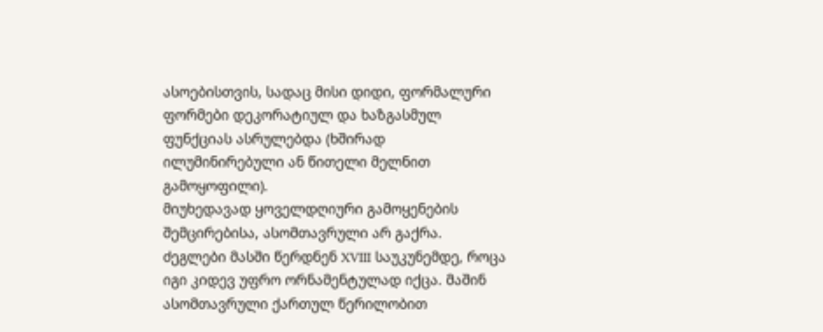ასოებისთვის, სადაც მისი დიდი, ფორმალური ფორმები დეკორატიულ და ხაზგასმულ ფუნქციას ასრულებდა (ხშირად ილუმინირებული ან წითელი მელნით გამოყოფილი).
მიუხედავად ყოველდღიური გამოყენების შემცირებისა, ასომთავრული არ გაქრა. ძეგლები მასში წერდნენ XVIII საუკუნემდე, როცა იგი კიდევ უფრო ორნამენტულად იქცა. მაშინ ასომთავრული ქართულ წერილობით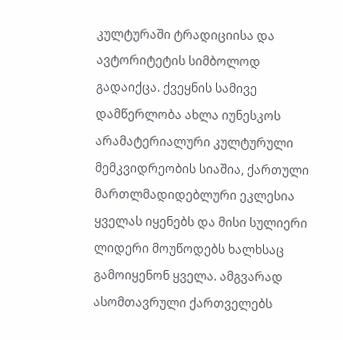კულტურაში ტრადიციისა და ავტორიტეტის სიმბოლოდ გადაიქცა. ქვეყნის სამივე დამწერლობა ახლა იუნესკოს არამატერიალური კულტურული მემკვიდრეობის სიაშია, ქართული მართლმადიდებლური ეკლესია ყველას იყენებს და მისი სულიერი ლიდერი მოუწოდებს ხალხსაც გამოიყენონ ყველა. ამგვარად ასომთავრული ქართველებს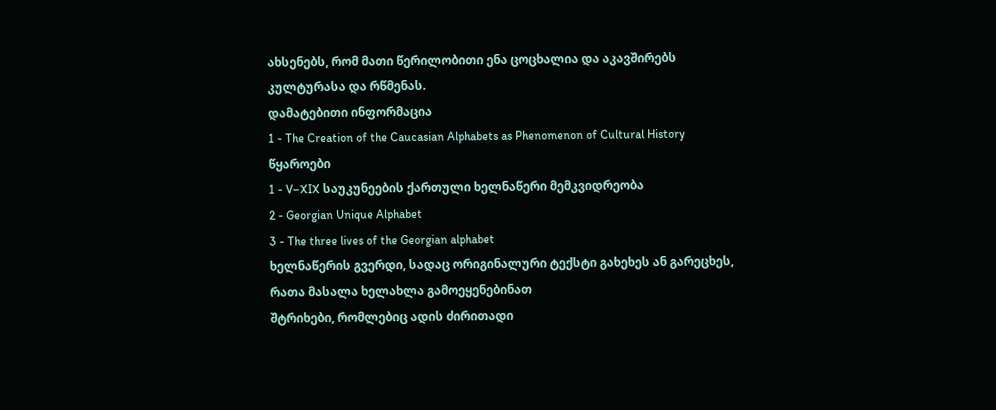ახსენებს, რომ მათი წერილობითი ენა ცოცხალია და აკავშირებს კულტურასა და რწმენას.
დამატებითი ინფორმაცია
1 - The Creation of the Caucasian Alphabets as Phenomenon of Cultural History
წყაროები
1 - V–XIX საუკუნეების ქართული ხელნაწერი მემკვიდრეობა
2 - Georgian Unique Alphabet
3 - The three lives of the Georgian alphabet
ხელნაწერის გვერდი, სადაც ორიგინალური ტექსტი გახეხეს ან გარეცხეს, რათა მასალა ხელახლა გამოეყენებინათ
შტრიხები, რომლებიც ადის ძირითადი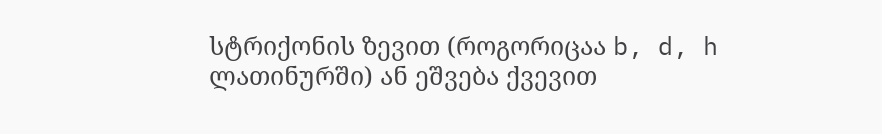სტრიქონის ზევით (როგორიცაა b, d, h ლათინურში) ან ეშვება ქვევით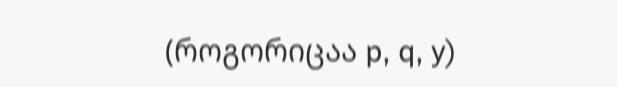(როგორიცაა p, q, y)